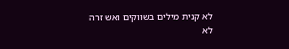לא קנית מילים בשווקים ואש זרה לא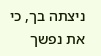ניצתה בך, כי את נפשך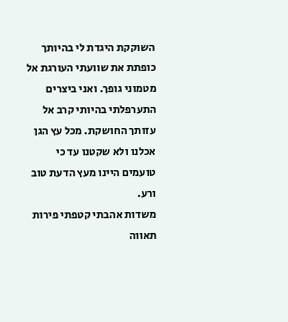השוקקת היגדת לי בהיותך כופתת את שוועתי העורגת אל מטמוני גופך. ואני ביצרים התערפלתי בהיותי קרב אל עזותך החושקת. מכל עץ הגן אכלנו ולא שקטנו עד כי טועמים היינו מעץ הדעת טוב ורע.
משדות אהבתי קטפתי פירות תאווה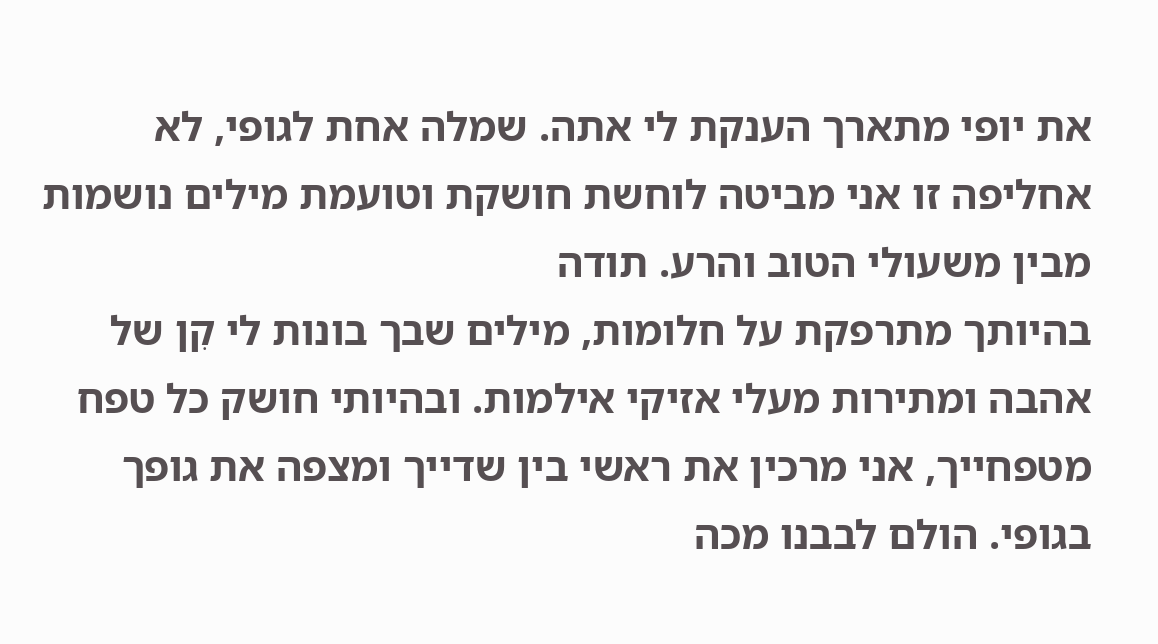את יופי מתארך הענקת לי אתה. שמלה אחת לגופי, לא אחליפה זו אני מביטה לוחשת חושקת וטועמת מילים נושמות מבין משעולי הטוב והרע. תודה
בהיותך מתרפקת על חלומות, מילים שבך בונות לי קִן של אהבה ומתירות מעלי אזיקי אילמות. ובהיותי חושק כל טפח מטפחייך, אני מרכין את ראשי בין שדייך ומצפה את גופך בגופי. הולם לבבנו מכה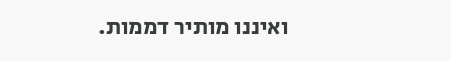ואיננו מותיר דממות.